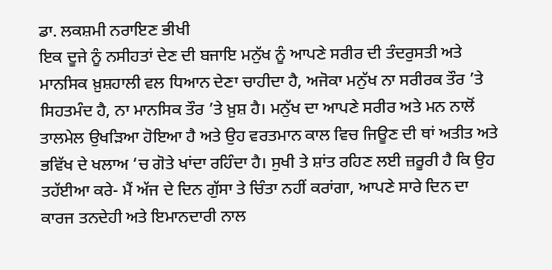ਡਾ. ਲਕਸ਼ਮੀ ਨਰਾਇਣ ਭੀਖੀ
ਇਕ ਦੂਜੇ ਨੂੰ ਨਸੀਹਤਾਂ ਦੇਣ ਦੀ ਬਜਾਇ ਮਨੁੱਖ ਨੂੰ ਆਪਣੇ ਸਰੀਰ ਦੀ ਤੰਦਰੁਸਤੀ ਅਤੇ ਮਾਨਸਿਕ ਖ਼ੁਸ਼ਹਾਲੀ ਵਲ ਧਿਆਨ ਦੇਣਾ ਚਾਹੀਦਾ ਹੈ, ਅਜੋਕਾ ਮਨੁੱਖ ਨਾ ਸਰੀਰਕ ਤੌਰ ’ਤੇ ਸਿਹਤਮੰਦ ਹੈ, ਨਾ ਮਾਨਸਿਕ ਤੌਰ ’ਤੇ ਖ਼ੁਸ਼ ਹੈ। ਮਨੁੱਖ ਦਾ ਆਪਣੇ ਸਰੀਰ ਅਤੇ ਮਨ ਨਾਲੋਂ ਤਾਲਮੇਲ ਉਖੜਿਆ ਹੋਇਆ ਹੈ ਅਤੇ ਉਹ ਵਰਤਮਾਨ ਕਾਲ ਵਿਚ ਜਿਊਣ ਦੀ ਥਾਂ ਅਤੀਤ ਅਤੇ ਭਵਿੱਖ ਦੇ ਖਲਾਅ ‘ਚ ਗੋਤੇ ਖਾਂਦਾ ਰਹਿੰਦਾ ਹੈ। ਸੁਖੀ ਤੇ ਸ਼ਾਂਤ ਰਹਿਣ ਲਈ ਜ਼ਰੂਰੀ ਹੈ ਕਿ ਉਹ ਤਹੱਈਆ ਕਰੇ- ਮੈਂ ਅੱਜ ਦੇ ਦਿਨ ਗੁੱਸਾ ਤੇ ਚਿੰਤਾ ਨਹੀਂ ਕਰਾਂਗਾ, ਆਪਣੇ ਸਾਰੇ ਦਿਨ ਦਾ ਕਾਰਜ ਤਨਦੇਹੀ ਅਤੇ ਇਮਾਨਦਾਰੀ ਨਾਲ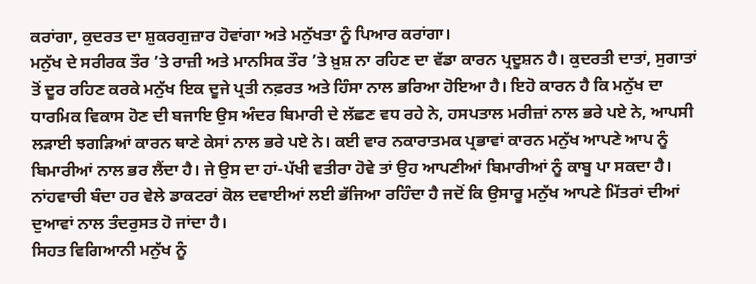ਕਰਾਂਗਾ, ਕੁਦਰਤ ਦਾ ਸ਼ੁਕਰਗੁਜ਼ਾਰ ਹੋਵਾਂਗਾ ਅਤੇ ਮਨੁੱਖਤਾ ਨੂੰ ਪਿਆਰ ਕਰਾਂਗਾ।
ਮਨੁੱਖ ਦੇ ਸਰੀਰਕ ਤੌਰ ’ਤੇ ਰਾਜ਼ੀ ਅਤੇ ਮਾਨਸਿਕ ਤੌਰ ’ਤੇ ਖ਼ੁਸ਼ ਨਾ ਰਹਿਣ ਦਾ ਵੱਡਾ ਕਾਰਨ ਪ੍ਰਦੂਸ਼ਨ ਹੈ। ਕੁਦਰਤੀ ਦਾਤਾਂ, ਸੁਗਾਤਾਂ ਤੋਂ ਦੂਰ ਰਹਿਣ ਕਰਕੇ ਮਨੁੱਖ ਇਕ ਦੂਜੇ ਪ੍ਰਤੀ ਨਫ਼ਰਤ ਅਤੇ ਹਿੰਸਾ ਨਾਲ ਭਰਿਆ ਹੋਇਆ ਹੈ। ਇਹੋ ਕਾਰਨ ਹੈ ਕਿ ਮਨੁੱਖ ਦਾ ਧਾਰਮਿਕ ਵਿਕਾਸ ਹੋਣ ਦੀ ਬਜਾਇ ਉਸ ਅੰਦਰ ਬਿਮਾਰੀ ਦੇ ਲੱਛਣ ਵਧ ਰਹੇ ਨੇ, ਹਸਪਤਾਲ ਮਰੀਜ਼ਾਂ ਨਾਲ ਭਰੇ ਪਏ ਨੇ, ਆਪਸੀ ਲੜਾਈ ਝਗੜਿਆਂ ਕਾਰਨ ਥਾਣੇ ਕੇਸਾਂ ਨਾਲ ਭਰੇ ਪਏ ਨੇ। ਕਈ ਵਾਰ ਨਕਾਰਾਤਮਕ ਪ੍ਰਭਾਵਾਂ ਕਾਰਨ ਮਨੁੱਖ ਆਪਣੇ ਆਪ ਨੂੰ ਬਿਮਾਰੀਆਂ ਨਾਲ ਭਰ ਲੈਂਦਾ ਹੈ। ਜੇ ਉਸ ਦਾ ਹਾਂ-ਪੱਖੀ ਵਤੀਰਾ ਹੋਵੇ ਤਾਂ ਉਹ ਆਪਣੀਆਂ ਬਿਮਾਰੀਆਂ ਨੂੰ ਕਾਬੂ ਪਾ ਸਕਦਾ ਹੈ। ਨਾਂਹਵਾਚੀ ਬੰਦਾ ਹਰ ਵੇਲੇ ਡਾਕਟਰਾਂ ਕੋਲ ਦਵਾਈਆਂ ਲਈ ਭੱਜਿਆ ਰਹਿੰਦਾ ਹੈ ਜਦੋਂ ਕਿ ਉਸਾਰੂ ਮਨੁੱਖ ਆਪਣੇ ਮਿੱਤਰਾਂ ਦੀਆਂ ਦੁਆਵਾਂ ਨਾਲ ਤੰਦਰੁਸਤ ਹੋ ਜਾਂਦਾ ਹੈ।
ਸਿਹਤ ਵਿਗਿਆਨੀ ਮਨੁੱਖ ਨੂੰ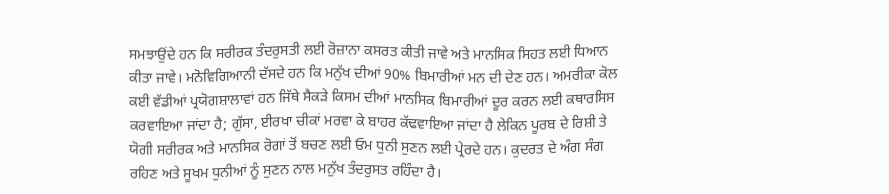ਸਮਝਾਉਂਦੇ ਹਨ ਕਿ ਸਰੀਰਕ ਤੰਦਰੁਸਤੀ ਲਈ ਰੋਜ਼ਾਨਾ ਕਸਰਤ ਕੀਤੀ ਜਾਵੇ ਅਤੇ ਮਾਨਸਿਕ ਸਿਹਤ ਲਈ ਧਿਆਨ ਕੀਤਾ ਜਾਵੇ। ਮਨੋਵਿਗਿਆਨੀ ਦੱਸਦੇ ਹਨ ਕਿ ਮਨੁੱਖ ਦੀਆਂ 90% ਬਿਮਾਰੀਆਂ ਮਨ ਦੀ ਦੇਣ ਹਨ। ਅਮਰੀਕਾ ਕੋਲ ਕਈ ਵੱਡੀਆਂ ਪ੍ਰਯੋਗਸ਼ਾਲਾਵਾਂ ਹਨ ਜਿੱਥੇ ਸੈਕੜੇ ਕਿਸਮ ਦੀਆਂ ਮਾਨਸਿਕ ਬਿਮਾਰੀਆਂ ਦੂਰ ਕਰਨ ਲਈ ਕਥਾਰਸਿਸ ਕਰਵਾਇਆ ਜਾਂਦਾ ਹੈ; ਗੁੱਸਾ, ਈਰਖਾ ਚੀਕਾਂ ਮਰਵਾ ਕੇ ਬਾਹਰ ਕੱਢਵਾਇਆ ਜਾਂਦਾ ਹੈ ਲੇਕਿਨ ਪੂਰਬ ਦੇ ਰਿਸ਼ੀ ਤੇ ਯੋਗੀ ਸਰੀਰਕ ਅਤੇ ਮਾਨਸਿਕ ਰੋਗਾਂ ਤੋਂ ਬਚਣ ਲਈ ਓਮ ਧੁਨੀ ਸੁਣਨ ਲਈ ਪ੍ਰੇਰਦੇ ਹਨ। ਕੁਦਰਤ ਦੇ ਅੰਗ ਸੰਗ ਰਹਿਣ ਅਤੇ ਸੂਖਮ ਧੁਨੀਆਂ ਨੂੰ ਸੁਣਨ ਨਾਲ ਮਨੁੱਖ ਤੰਦਰੁਸਤ ਰਹਿੰਦਾ ਹੈ।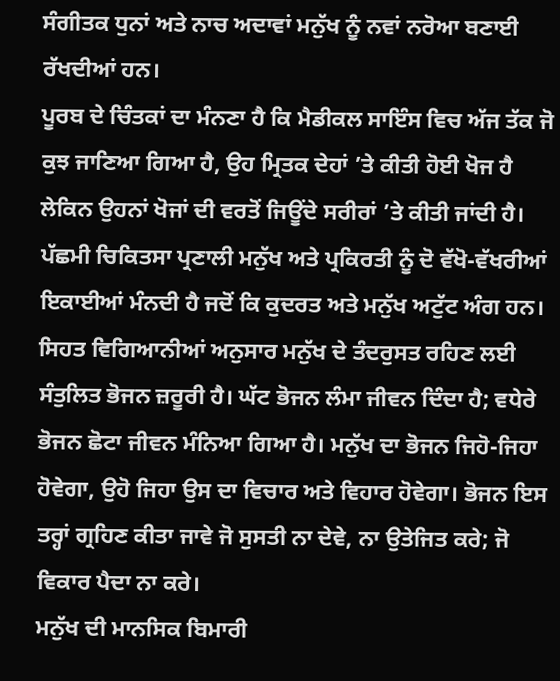ਸੰਗੀਤਕ ਧੁਨਾਂ ਅਤੇ ਨਾਚ ਅਦਾਵਾਂ ਮਨੁੱਖ ਨੂੰ ਨਵਾਂ ਨਰੋਆ ਬਣਾਈ ਰੱਖਦੀਆਂ ਹਨ।
ਪੂਰਬ ਦੇ ਚਿੰਤਕਾਂ ਦਾ ਮੰਨਣਾ ਹੈ ਕਿ ਮੈਡੀਕਲ ਸਾਇੰਸ ਵਿਚ ਅੱਜ ਤੱਕ ਜੋ ਕੁਝ ਜਾਣਿਆ ਗਿਆ ਹੈ, ਉਹ ਮ੍ਰਿਤਕ ਦੇਹਾਂ ’ਤੇ ਕੀਤੀ ਹੋਈ ਖੋਜ ਹੈ ਲੇਕਿਨ ਉਹਨਾਂ ਖੋਜਾਂ ਦੀ ਵਰਤੋਂ ਜਿਊਂਦੇ ਸਰੀਰਾਂ ’ਤੇ ਕੀਤੀ ਜਾਂਦੀ ਹੈ। ਪੱਛਮੀ ਚਿਕਿਤਸਾ ਪ੍ਰਣਾਲੀ ਮਨੁੱਖ ਅਤੇ ਪ੍ਰਕਿਰਤੀ ਨੂੰ ਦੋ ਵੱਖੋ-ਵੱਖਰੀਆਂ ਇਕਾਈਆਂ ਮੰਨਦੀ ਹੈ ਜਦੋਂ ਕਿ ਕੁਦਰਤ ਅਤੇ ਮਨੁੱਖ ਅਟੁੱਟ ਅੰਗ ਹਨ। ਸਿਹਤ ਵਿਗਿਆਨੀਆਂ ਅਨੁਸਾਰ ਮਨੁੱਖ ਦੇ ਤੰਦਰੁਸਤ ਰਹਿਣ ਲਈ ਸੰਤੁਲਿਤ ਭੋਜਨ ਜ਼ਰੂਰੀ ਹੈ। ਘੱਟ ਭੋਜਨ ਲੰਮਾ ਜੀਵਨ ਦਿੰਦਾ ਹੈ; ਵਧੇਰੇ ਭੋਜਨ ਛੋਟਾ ਜੀਵਨ ਮੰਨਿਆ ਗਿਆ ਹੈ। ਮਨੁੱਖ ਦਾ ਭੋਜਨ ਜਿਹੋ-ਜਿਹਾ ਹੋਵੇਗਾ, ਉਹੋ ਜਿਹਾ ਉਸ ਦਾ ਵਿਚਾਰ ਅਤੇ ਵਿਹਾਰ ਹੋਵੇਗਾ। ਭੋਜਨ ਇਸ ਤਰ੍ਹਾਂ ਗ੍ਰਹਿਣ ਕੀਤਾ ਜਾਵੇ ਜੋ ਸੁਸਤੀ ਨਾ ਦੇਵੇ, ਨਾ ਉਤੇਜਿਤ ਕਰੇ; ਜੋ ਵਿਕਾਰ ਪੈਦਾ ਨਾ ਕਰੇ।
ਮਨੁੱਖ ਦੀ ਮਾਨਸਿਕ ਬਿਮਾਰੀ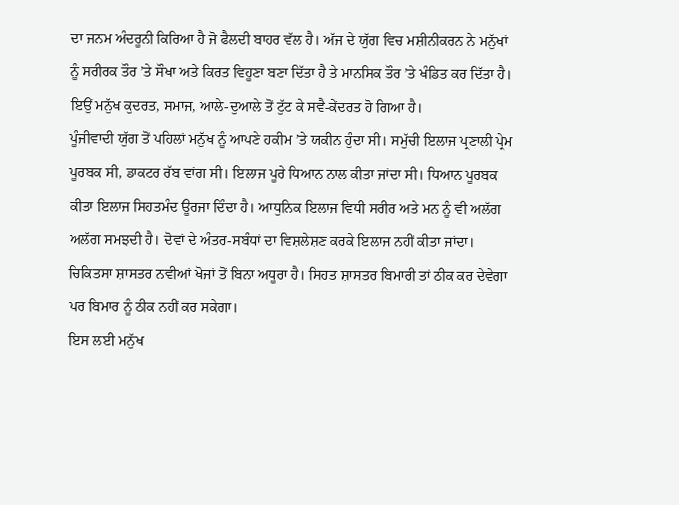ਦਾ ਜਨਮ ਅੰਦਰੂਨੀ ਕਿਰਿਆ ਹੈ ਜੋ ਫੈਲਦੀ ਬਾਹਰ ਵੱਲ ਹੈ। ਅੱਜ ਦੇ ਯੁੱਗ ਵਿਚ ਮਸ਼ੀਨੀਕਰਨ ਨੇ ਮਨੁੱਖਾਂ ਨੂੰ ਸਰੀਰਕ ਤੌਰ ’ਤੇ ਸੌਖਾ ਅਤੇ ਕਿਰਤ ਵਿਹੂਣਾ ਬਣਾ ਦਿੱਤਾ ਹੈ ਤੇ ਮਾਨਸਿਕ ਤੌਰ ’ਤੇ ਖੰਡਿਤ ਕਰ ਦਿੱਤਾ ਹੈ। ਇਉਂ ਮਨੁੱਖ ਕੁਦਰਤ, ਸਮਾਜ, ਆਲੇ-ਦੁਆਲੇ ਤੋਂ ਟੁੱਟ ਕੇ ਸਵੈ-ਕੇਂਦਰਤ ਹੋ ਗਿਆ ਹੈ।
ਪੂੰਜੀਵਾਦੀ ਯੁੱਗ ਤੋਂ ਪਹਿਲਾਂ ਮਨੁੱਖ ਨੂੰ ਆਪਣੇ ਹਕੀਮ ’ਤੇ ਯਕੀਨ ਹੁੰਦਾ ਸੀ। ਸਮੁੱਚੀ ਇਲਾਜ ਪ੍ਰਣਾਲੀ ਪ੍ਰੇਮ ਪੂਰਬਕ ਸੀ, ਡਾਕਟਰ ਰੱਬ ਵਾਂਗ ਸੀ। ਇਲਾਜ ਪੂਰੇ ਧਿਆਨ ਨਾਲ ਕੀਤਾ ਜਾਂਦਾ ਸੀ। ਧਿਆਨ ਪੂਰਬਕ ਕੀਤਾ ਇਲਾਜ ਸਿਹਤਮੰਦ ਊਰਜਾ ਦਿੰਦਾ ਹੈ। ਆਧੁਨਿਕ ਇਲਾਜ ਵਿਧੀ ਸਰੀਰ ਅਤੇ ਮਨ ਨੂੰ ਵੀ ਅਲੱਗ ਅਲੱਗ ਸਮਝਦੀ ਹੈ। ਦੋਵਾਂ ਦੇ ਅੰਤਰ-ਸਬੰਧਾਂ ਦਾ ਵਿਸ਼ਲੇਸ਼ਣ ਕਰਕੇ ਇਲਾਜ ਨਹੀਂ ਕੀਤਾ ਜਾਂਦਾ। ਚਿਕਿਤਸਾ ਸ਼ਾਸਤਰ ਨਵੀਆਂ ਖੋਜਾਂ ਤੋਂ ਬਿਨਾ ਅਧੂਰਾ ਹੈ। ਸਿਹਤ ਸ਼ਾਸਤਰ ਬਿਮਾਰੀ ਤਾਂ ਠੀਕ ਕਰ ਦੇਵੇਗਾ ਪਰ ਬਿਮਾਰ ਨੂੰ ਠੀਕ ਨਹੀਂ ਕਰ ਸਕੇਗਾ।
ਇਸ ਲਈ ਮਨੁੱਖ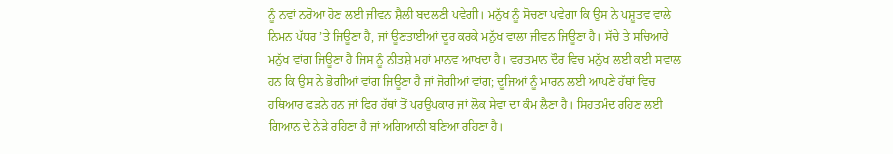ਨੂੰ ਨਵਾਂ ਨਰੋਆ ਹੋਣ ਲਈ ਜੀਵਨ ਸ਼ੈਲੀ ਬਦਲਣੀ ਪਵੇਗੀ। ਮਨੁੱਖ ਨੂੰ ਸੋਚਣਾ ਪਵੇਗਾ ਕਿ ਉਸ ਨੇ ਪਸ਼ੂਤਵ ਵਾਲੇ ਨਿਮਨ ਪੱਧਰ ’ਤੇ ਜਿਊਣਾ ਹੈ, ਜਾਂ ਊਣਤਾਈਆਂ ਦੂਰ ਕਰਕੇ ਮਨੁੱਖ ਵਾਲਾ ਜੀਵਨ ਜਿਊਣਾ ਹੈ। ਸੱਚੇ ਤੇ ਸਚਿਆਰੇ ਮਨੁੱਖ ਵਾਂਗ ਜਿਊਣਾ ਹੈ ਜਿਸ ਨੂੰ ਨੀਤਸ਼ੇ ਮਹਾਂ ਮਾਨਵ ਆਖਦਾ ਹੈ। ਵਰਤਮਾਨ ਦੌਰ ਵਿਚ ਮਨੁੱਖ ਲਈ ਕਈ ਸਵਾਲ ਹਨ ਕਿ ਉਸ ਨੇ ਭੋਗੀਆਂ ਵਾਂਗ ਜਿਊਣਾ ਹੈ ਜਾਂ ਜੋਗੀਆਂ ਵਾਂਗ; ਦੂਜਿਆਂ ਨੂੰ ਮਾਰਨ ਲਈ ਆਪਣੇ ਹੱਥਾਂ ਵਿਚ ਹਥਿਆਰ ਫੜਨੇ ਹਨ ਜਾਂ ਫਿਰ ਹੱਥਾਂ ਤੋਂ ਪਰਉਪਕਾਰ ਜਾਂ ਲੋਕ ਸੇਵਾ ਦਾ ਕੰਮ ਲੈਣਾ ਹੈ। ਸਿਹਤਮੰਦ ਰਹਿਣ ਲਈ ਗਿਆਨ ਦੇ ਨੇੜੇ ਰਹਿਣਾ ਹੈ ਜਾਂ ਅਗਿਆਨੀ ਬਣਿਆ ਰਹਿਣਾ ਹੈ।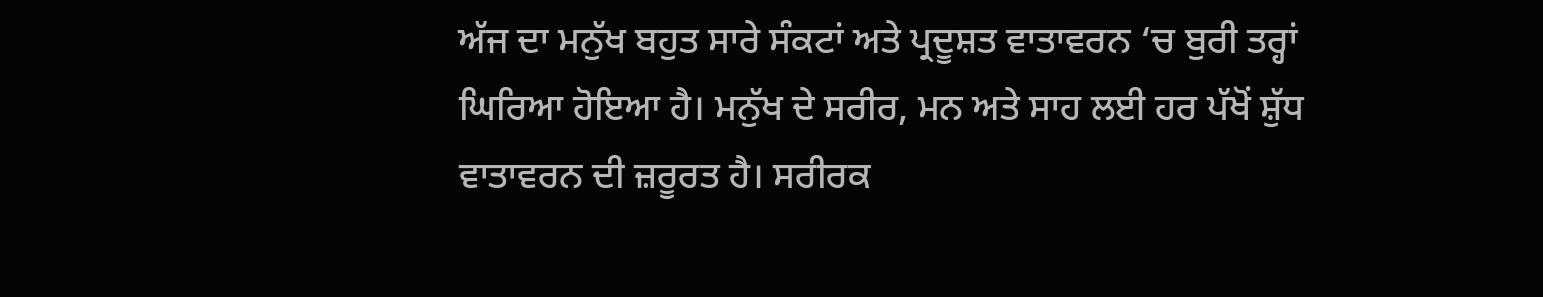ਅੱਜ ਦਾ ਮਨੁੱਖ ਬਹੁਤ ਸਾਰੇ ਸੰਕਟਾਂ ਅਤੇ ਪ੍ਰਦੂਸ਼ਤ ਵਾਤਾਵਰਨ ‘ਚ ਬੁਰੀ ਤਰ੍ਹਾਂ ਘਿਰਿਆ ਹੋਇਆ ਹੈ। ਮਨੁੱਖ ਦੇ ਸਰੀਰ, ਮਨ ਅਤੇ ਸਾਹ ਲਈ ਹਰ ਪੱਖੋਂ ਸ਼ੁੱਧ ਵਾਤਾਵਰਨ ਦੀ ਜ਼ਰੂਰਤ ਹੈ। ਸਰੀਰਕ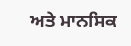ਅਤੇ ਮਾਨਸਿਕ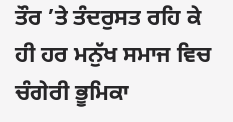ਤੌਰ ’ਤੇ ਤੰਦਰੁਸਤ ਰਹਿ ਕੇ ਹੀ ਹਰ ਮਨੁੱਖ ਸਮਾਜ ਵਿਚ ਚੰਗੇਰੀ ਭੂਮਿਕਾ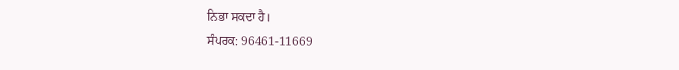ਨਿਭਾ ਸਕਦਾ ਹੈ।
ਸੰਪਰਕ: 96461-11669